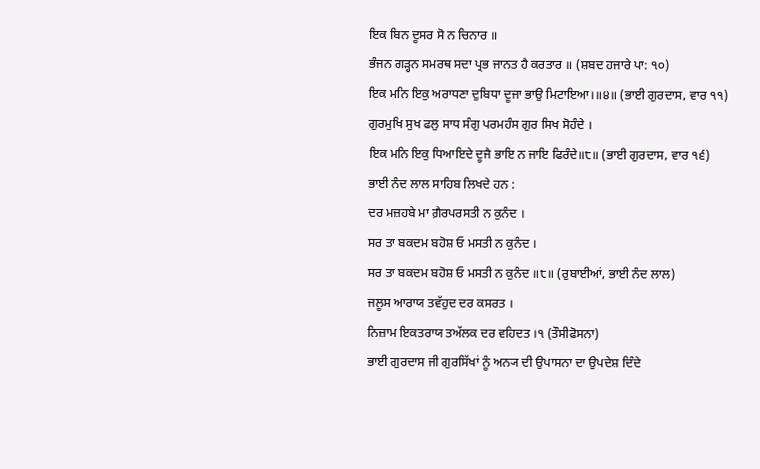ਇਕ ਬਿਨ ਦੂਸਰ ਸੋ ਨ ਚਿਨਾਰ ॥
ਭੰਜਨ ਗੜ੍ਹਨ ਸਮਰਥ ਸਦਾ ਪ੍ਰਭ ਜਾਨਤ ਹੈ ਕਰਤਾਰ ॥ (ਸ਼ਬਦ ਹਜਾਰੇ ਪਾ: ੧੦)
ਇਕ ਮਨਿ ਇਕੁ ਅਰਾਧਣਾ ਦੁਬਿਧਾ ਦੂਜਾ ਭਾਉ ਮਿਟਾਇਆ।॥੪॥ (ਭਾਈ ਗੁਰਦਾਸ, ਵਾਰ ੧੧)
ਗੁਰਮੁਖਿ ਸੁਖ ਫਲੁ ਸਾਧ ਸੰਗੁ ਪਰਮਹੰਸ ਗੁਰ ਸਿਖ ਸੋਹੰਦੇ ।
ਇਕ ਮਨਿ ਇਕੁ ਧਿਆਇਦੇ ਦੂਜੈ ਭਾਇ ਨ ਜਾਇ ਫਿਰੰਦੇ॥੮॥ (ਭਾਈ ਗੁਰਦਾਸ, ਵਾਰ ੧੬)
ਭਾਈ ਨੰਦ ਲਾਲ ਸਾਹਿਬ ਲਿਖਦੇ ਹਨ :
ਦਰ ਮਜ਼ਹਬੇ ਮਾ ਗ਼ੈਰਪਰਸਤੀ ਨ ਕੁਨੰਦ ।
ਸਰ ਤਾ ਬਕਦਮ ਬਹੋਸ਼ ਓ ਮਸਤੀ ਨ ਕੁਨੰਦ ।
ਸਰ ਤਾ ਬਕਦਮ ਬਹੋਸ਼ ਓ ਮਸਤੀ ਨ ਕੁਨੰਦ ॥੮॥ (ਰੁਬਾਈਆਂ, ਭਾਈ ਨੰਦ ਲਾਲ)
ਜਲੂਸ ਆਰਾਯ ਤਵੱਹੁਦ ਦਰ ਕਸਰਤ ।
ਨਿਜ਼ਾਮ ਇਕਤਰਾਯ ਤਅੱਲਕ ਦਰ ਵਹਿਦਤ ।੧ (ਤੌਸੀਫੋਸਨਾ)
ਭਾਈ ਗੁਰਦਾਸ ਜੀ ਗੁਰਸਿੱਖਾਂ ਨੂੰ ਅਨ੍ਯ ਦੀ ਉਪਾਸਨਾ ਦਾ ਉਪਦੇਸ਼ ਦਿੰਦੇ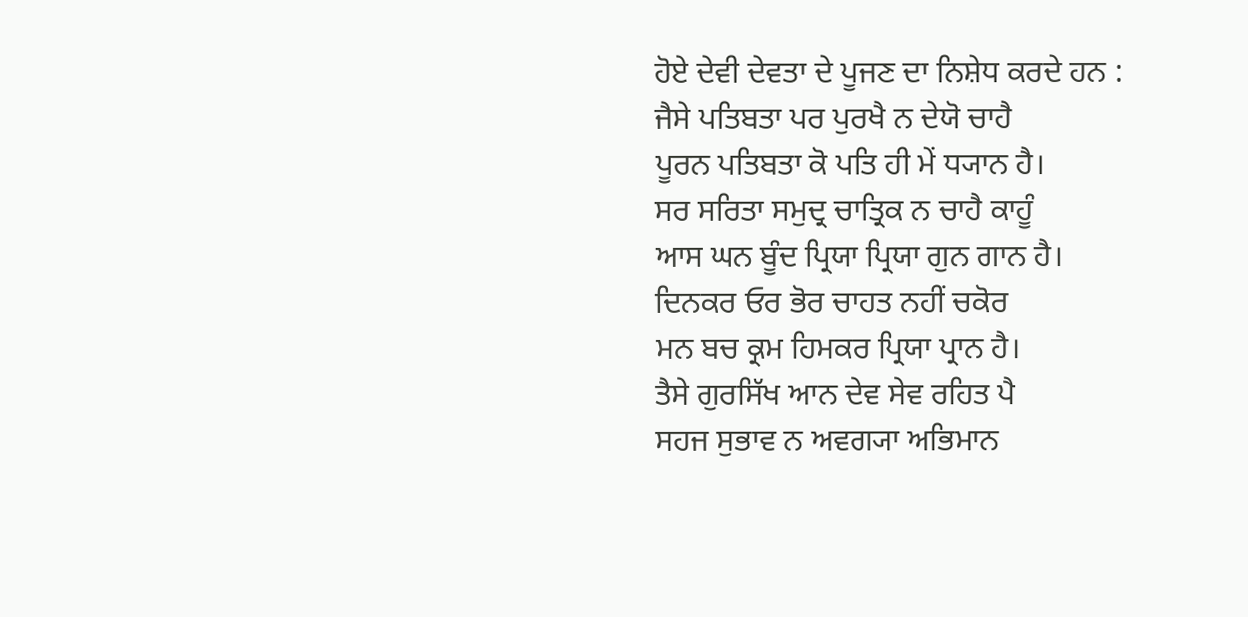ਹੋਏ ਦੇਵੀ ਦੇਵਤਾ ਦੇ ਪੂਜਣ ਦਾ ਨਿਸ਼ੇਧ ਕਰਦੇ ਹਨ :
ਜੈਸੇ ਪਤਿਬਤਾ ਪਰ ਪੁਰਖੈ ਨ ਦੇਯੋ ਚਾਹੈ
ਪੂਰਨ ਪਤਿਬਤਾ ਕੋ ਪਤਿ ਹੀ ਮੇਂ ਧ੍ਯਾਨ ਹੈ।
ਸਰ ਸਰਿਤਾ ਸਮੁਦ੍ਰ ਚਾਤ੍ਰਿਕ ਨ ਚਾਹੈ ਕਾਹੂੰ
ਆਸ ਘਨ ਬੂੰਦ ਪ੍ਰਿਯਾ ਪ੍ਰਿਯਾ ਗੁਨ ਗਾਨ ਹੈ।
ਦਿਨਕਰ ਓਰ ਭੋਰ ਚਾਹਤ ਨਹੀਂ ਚਕੋਰ
ਮਨ ਬਚ ਕ੍ਰਮ ਹਿਮਕਰ ਪ੍ਰਿਯਾ ਪ੍ਰਾਨ ਹੈ।
ਤੈਸੇ ਗੁਰਸਿੱਖ ਆਨ ਦੇਵ ਸੇਵ ਰਹਿਤ ਪੈ
ਸਹਜ ਸੁਭਾਵ ਨ ਅਵਗ੍ਯਾ ਅਭਿਮਾਨ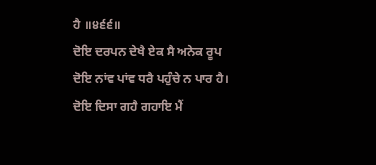ਹੈ ॥੪੬੬॥
ਦੋਇ ਦਰਪਨ ਦੇਖੈ ਏਕ ਸੈ ਅਨੇਕ ਰੂਪ
ਦੋਇ ਨਾਂਵ ਪਾਂਵ ਧਰੈ ਪਹੁੰਚੇ ਨ ਪਾਰ ਹੈ।
ਦੋਇ ਦਿਸਾ ਗਹੈ ਗਹਾਇ ਮੈਂ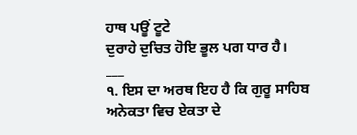ਹਾਥ ਪਊਂ ਟੂਟੇ
ਦੁਰਾਹੇ ਦੁਚਿਤ ਹੋਇ ਭੂਲ ਪਗ ਧਾਰ ਹੈ।
___
੧. ਇਸ ਦਾ ਅਰਥ ਇਹ ਹੈ ਕਿ ਗੁਰੂ ਸਾਹਿਬ ਅਨੇਕਤਾ ਵਿਚ ਏਕਤਾ ਦੇ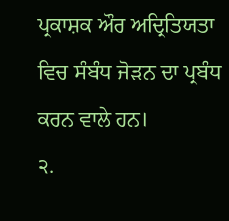ਪ੍ਰਕਾਸ਼ਕ ਔਰ ਅਦ੍ਰਿਤਿਯਤਾ ਵਿਚ ਸੰਬੰਧ ਜੋੜਨ ਦਾ ਪ੍ਰਬੰਧ ਕਰਨ ਵਾਲੇ ਹਨ।
੨.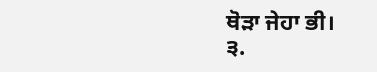ਥੋੜਾ ਜੇਹਾ ਭੀ।
੩.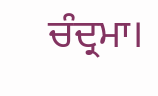ਚੰਦ੍ਰਮਾ।